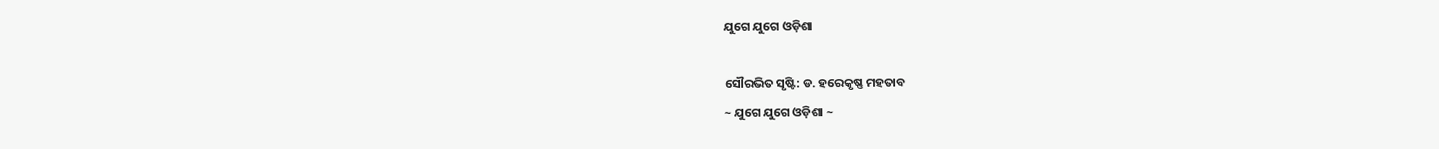ଯୁଗେ ଯୁଗେ ଓଡ଼ିଶା

ସୌରଭିତ ସୃଷ୍ଟି: ଡ. ହରେକୃଷ୍ଣ ମହତାବ
~ ଯୁଗେ ଯୁଗେ ଓଡ଼ିଶା ~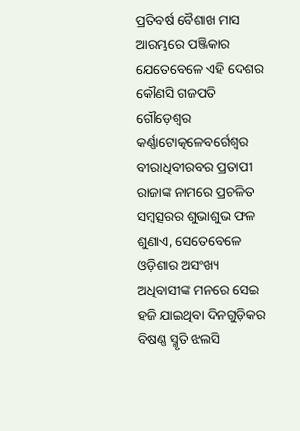ପ୍ରତିବର୍ଷ ବୈଶାଖ ମାସ ଆରମ୍ଭରେ ପଞ୍ଜିକାର ଯେତେବେଳେ ଏହି ଦେଶର କୌଣସି ଗଜପତି ଗୌଡ଼େଶ୍ଵର କର୍ଣ୍ଣାଟୋତ୍କଳେବର୍ଗେଶ୍ଵର ବୀରାଧିବୀରବର ପ୍ରତାପୀ ରାଜାଙ୍କ ନାମରେ ପ୍ରଚଳିତ ସମ୍ବତ୍ସରର ଶୁଭାଶୁଭ ଫଳ ଶୁଣାଏ, ସେତେବେଳେ ଓଡ଼ିଶାର ଅସଂଖ୍ୟ ଅଧିବାସୀଙ୍କ ମନରେ ସେଇ ହଜି ଯାଇଥିବା ଦିନଗୁଡ଼ିକର ବିଷଣ୍ଣ ସ୍ମୃତି ଝଲସି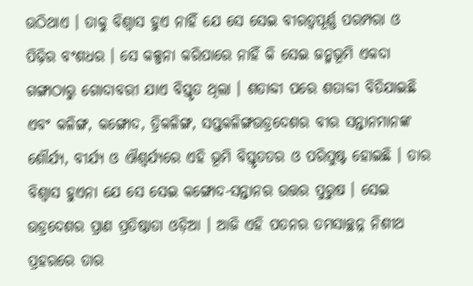ଉଠିଥାଏ । ତାକୁ ବିଶ୍ୱାସ ହୁଏ ନାହିଁ ଯେ ସେ ସେଇ ବୀରତ୍ଵପୂର୍ଣ୍ଣ ପରମ୍ପରା ଓ ପିଢ଼ିର ବଂଶଧର । ସେ କଳ୍ପନା କରିପାରେ ନାହିଁ କି ସେଇ ଜନ୍ମଭୂମି ଏକଦା ଗଙ୍ଗାଠାରୁ ଗୋଦାବରୀ ଯାଏ ବିସ୍ତୃତ ଥିଲା । ଶତାବ୍ଦୀ ପରେ ଶତାବ୍ଦୀ ବିତିଯାଇଛି ଏବଂ କଳିଙ୍ଗ, କଙ୍ଗୋଦ, ତ୍ରିକଳିଙ୍ଗ, ସପ୍ତକଳିଙ୍ଗଉଡ୍ରଦେଶର ବୀର ସନ୍ତାନମାନଙ୍କ ଶୌର୍ଯ୍ୟ, ବୀର୍ଯ୍ୟ ଓ ଐଶ୍ୱର୍ଯ୍ୟରେ ଏହି ଭୂମି ବିସ୍ତୃତତର ଓ ପରିପୁଷ୍ଟ ହୋଇଛି । ତାର ବିଶ୍ୱାସ ହୁଏନା ଯେ ସେ ସେଇ କଙ୍ଗୋଦ-ସନ୍ତାନର ଉତ୍ତର ପୁରୁଷ । ସେଇ ଉଡ୍ରଦେଶର ପ୍ରାଣ ପ୍ରତିଷ୍ଠାତା ଓଡ଼ିଆ । ଆଜି ଏହି ପତନର ତମସାଚ୍ଛନ୍ନ ନିଶୀଥ ପ୍ରହରରେ ତାର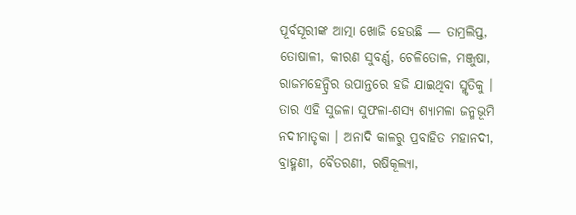ପୂର୍ବସୂରୀଙ୍କ ଆତ୍ମା ଖୋଜି ହେଉଛି — ତାମ୍ରଲିପ୍ତ, ତୋଷାଳୀ, କୀରଣ ସୁବର୍ଣ୍ଣ, ଚେଳିତୋଳ, ମଞ୍ଜୁଷା, ରାଜମହେନ୍ଦ୍ରିର ଉପାନ୍ତରେ ହଜି ଯାଇଥିବା ସ୍ମୃତିକୁ ।
ତାର ଏହି ସୁଜଳା ସୁଫଳା-ଶସ୍ୟ ଶ୍ୟାମଳା ଜନ୍ମଭୂମି ନଦୀମାତୃକା । ଅନାଦି କାଳରୁ ପ୍ରବାହିତ ମହାନଦୀ, ବ୍ରାହ୍ମଣୀ, ବୈତରଣୀ, ଋଷିକୂଲ୍ୟା,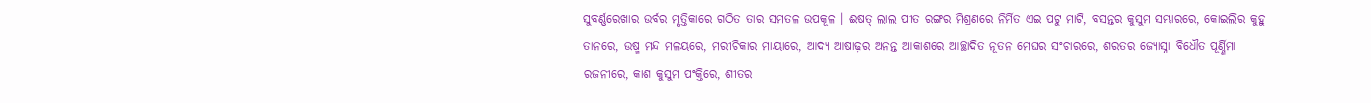ସୁବର୍ଣ୍ଣରେଖାର ଉର୍ବର ମୃତ୍ତିକାରେ ଗଠିତ ତାର ସମତଳ ଉପକୂଳ । ଈଷତ୍ ଲାଲ ପୀତ ରଙ୍ଗର ମିଶ୍ରଣରେ ନିର୍ମିତ ଏଇ ପଟୁ ମାଟି, ବସନ୍ତର କୁସୁମ ସମ୍ଭାରରେ, କୋଇଲିର କୁହୁ ତାନରେ, ଉଷ୍ମ ମନ୍ଦ ମଳୟରେ, ମରୀଚିକାର ମାୟାରେ, ଆଦ୍ୟ ଆଷାଢ଼ର ଅନନ୍ତ ଆକାଶରେ ଆଚ୍ଛାଦିତ ନୂତନ ମେଘର ସଂଚାରରେ, ଶରତର ଜ୍ୟୋସ୍ନା ବିଧୌତ ପୂର୍ଣ୍ଣିମା ରଜନୀରେ, କାଶ କୁସୁମ ପଂକ୍ତିରେ, ଶୀତର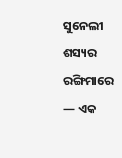ସୁନେଲୀ ଶସ୍ୟର ରଙ୍ଗିମାରେ — ଏକ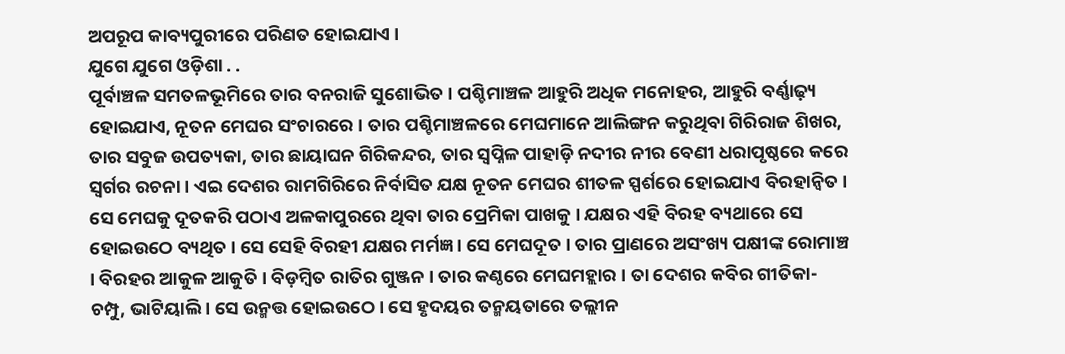ଅପରୂପ କାବ୍ୟପୁରୀରେ ପରିଣତ ହୋଇଯାଏ ।
ଯୁଗେ ଯୁଗେ ଓଡ଼ିଶା . .
ପୂର୍ବାଞ୍ଚଳ ସମତଳଭୂମିରେ ତାର ବନରାଜି ସୁଶୋଭିତ । ପଶ୍ଚିମାଞ୍ଚଳ ଆହୁରି ଅଧିକ ମନୋହର, ଆହୁରି ବର୍ଣ୍ଣାଢ଼୍ୟ ହୋଇଯାଏ, ନୂତନ ମେଘର ସଂଚାରରେ । ତାର ପଶ୍ଚିମାଞ୍ଚଳରେ ମେଘମାନେ ଆଲିଙ୍ଗନ କରୁଥିବା ଗିରିରାଜ ଶିଖର, ତାର ସବୁଜ ଉପତ୍ୟକା, ତାର ଛାୟାଘନ ଗିରିକନ୍ଦର, ତାର ସ୍ବପ୍ନିଳ ପାହାଡ଼ି ନଦୀର ନୀର ବେଣୀ ଧରାପୃଷ୍ଠରେ କରେ ସ୍ୱର୍ଗର ରଚନା । ଏଇ ଦେଶର ରାମଗିରିରେ ନିର୍ବାସିତ ଯକ୍ଷ ନୂତନ ମେଘର ଶୀତଳ ସ୍ପର୍ଶରେ ହୋଇଯାଏ ବିରହାନ୍ବିତ । ସେ ମେଘକୁ ଦୂତକରି ପଠାଏ ଅଳକାପୁରରେ ଥିବା ତାର ପ୍ରେମିକା ପାଖକୁ । ଯକ୍ଷର ଏହି ବିରହ ବ୍ୟଥାରେ ସେ ହୋଇଉଠେ ବ୍ୟଥିତ । ସେ ସେହି ବିରହୀ ଯକ୍ଷର ମର୍ମଜ୍ଞ । ସେ ମେଘଦୂତ । ତାର ପ୍ରାଣରେ ଅସଂଖ୍ୟ ପକ୍ଷୀଙ୍କ ରୋମାଞ୍ଚ । ବିରହର ଆକୁଳ ଆକୁତି । ବିଡ଼ମ୍ବିତ ରାତିର ଗୁଞ୍ଜନ । ତାର କଣ୍ଠରେ ମେଘମହ୍ଲାର । ତା ଦେଶର କବିର ଗୀତିକା- ଚମ୍ପୁ, ଭାଟିୟାଲି । ସେ ଉନ୍ମତ୍ତ ହୋଇଉଠେ । ସେ ହୃଦୟର ତନ୍ମୟତାରେ ତଲ୍ଲୀନ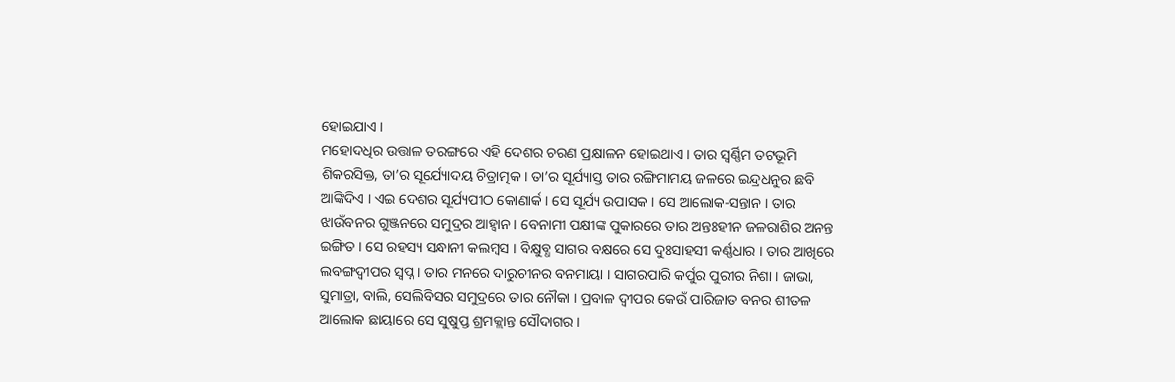ହୋଇଯାଏ ।
ମହୋଦଧିର ଉତ୍ତାଳ ତରଙ୍ଗରେ ଏହି ଦେଶର ଚରଣ ପ୍ରକ୍ଷାଳନ ହୋଇଥାଏ । ତାର ସ୍ଵର୍ଣ୍ଣିମ ତଟଭୂମି ଶିକରସିକ୍ତ, ତା’ର ସୂର୍ଯ୍ୟୋଦୟ ଚିତ୍ରାତ୍ମକ । ତା’ର ସୂର୍ଯ୍ୟାସ୍ତ ତାର ରଙ୍ଗିମାମୟ ଜଳରେ ଇନ୍ଦ୍ରଧନୁର ଛବି ଆଙ୍କିଦିଏ । ଏଇ ଦେଶର ସୂର୍ଯ୍ୟପୀଠ କୋଣାର୍କ । ସେ ସୂର୍ଯ୍ୟ ଉପାସକ । ସେ ଆଲୋକ-ସନ୍ତାନ । ତାର ଝାଉଁବନର ଗୁଞ୍ଜନରେ ସମୁଦ୍ରର ଆହ୍ୱାନ । ବେନାମୀ ପକ୍ଷୀଙ୍କ ପୁକାରରେ ତାର ଅନ୍ତଃହୀନ ଜଳରାଶିର ଅନନ୍ତ ଇଙ୍ଗିତ । ସେ ରହସ୍ୟ ସନ୍ଧାନୀ କଲମ୍ବସ । ବିକ୍ଷୁବ୍ଧ ସାଗର ବକ୍ଷରେ ସେ ଦୁଃସାହସୀ କର୍ଣ୍ଣଧାର । ତାର ଆଖିରେ ଲବଙ୍ଗଦ୍ଵୀପର ସ୍ଵପ୍ନ । ତାର ମନରେ ଦାରୁଚୀନର ବନମାୟା । ସାଗରପାରି କର୍ପୁର ପୁରୀର ନିଶା । ଜାଭା, ସୁମାତ୍ରା, ବାଲି, ସେଲିବିସର ସମୁଦ୍ରରେ ତାର ନୌକା । ପ୍ରବାଳ ଦ୍ବୀପର କେଉଁ ପାରିଜାତ ବନର ଶୀତଳ ଆଲୋକ ଛାୟାରେ ସେ ସୁଷୁପ୍ତ ଶ୍ରମକ୍ଲାନ୍ତ ସୌଦାଗର ।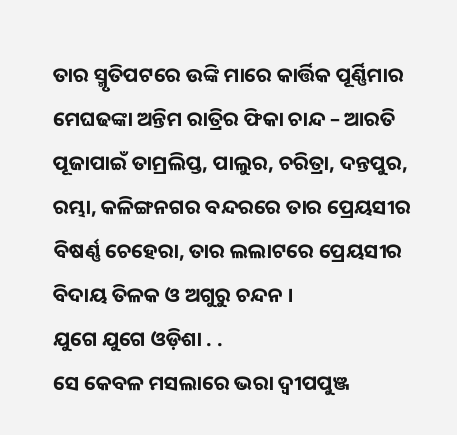ତାର ସ୍ମୃତିପଟରେ ଉଙ୍କି ମାରେ କାର୍ତ୍ତିକ ପୂର୍ଣ୍ଣିମାର ମେଘଢଙ୍କା ଅନ୍ତିମ ରାତ୍ରିର ଫିକା ଚାନ୍ଦ – ଆରତି ପୂଜାପାଇଁ ତାମ୍ରଲିପ୍ତ, ପାଲୁର, ଚରିତ୍ରା, ଦନ୍ତପୁର, ରମ୍ଭା, କଳିଙ୍ଗନଗର ବନ୍ଦରରେ ତାର ପ୍ରେୟସୀର ବିଷର୍ଣ୍ଣ ଚେହେରା, ତାର ଲଲାଟରେ ପ୍ରେୟସୀର ବିଦାୟ ତିଳକ ଓ ଅଗୁରୁ ଚନ୍ଦନ ।
ଯୁଗେ ଯୁଗେ ଓଡ଼ିଶା . .
ସେ କେବଳ ମସଲାରେ ଭରା ଦ୍ଵୀପପୁଞ୍ଜ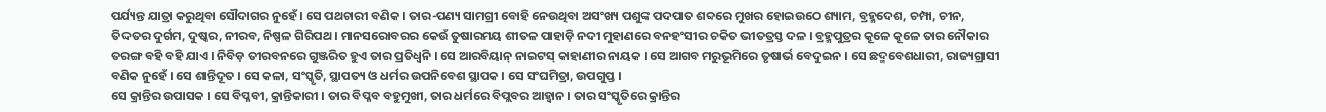ପର୍ଯ୍ୟନ୍ତ ଯାତ୍ରା କରୁଥିବା ସୌଦାଗର ନୁହେଁ । ସେ ପଥଚାରୀ ବଣିକ । ତାର-ପଣ୍ୟ ସାମଗ୍ରୀ ବୋହି ନେଉଥିବା ଅସଂଖ୍ୟ ପଶୁଙ୍କ ପଦପାତ ଶବ୍ଦରେ ମୁଖର ହୋଇଉଠେ ଶ୍ୟାମ, ବ୍ରହ୍ମଦେଶ, ଚମ୍ପା, ଚୀନ, ତିଦ୍ଦତର ଦୁର୍ଗମ, ଦୁଷ୍କର, ନୀରବ, ନିଷ୍ପଳ ଗିରିପଥ । ମାନସରୋବରର କେଉଁ ତୁଷାରମୟ ଶୀତଳ ପାହାଡ଼ି ନଦୀ ମୁହାଣରେ ବନହଂସୀର ଚକିତ ଭୀତତ୍ରସ୍ତ ଦଳ । ବ୍ରହ୍ମପୁତ୍ରର କୂଳେ କୂଳେ ତାର ନୌକାର ତରଙ୍ଗ ବହି ବହି ଯାଏ । ନିବିଡ଼ ତୀରବନରେ ଗୁଞ୍ଜରିତ ହୁଏ ତାର ପ୍ରତିଧ୍ବନି । ସେ ଆରବିୟାନ୍ ନାଇଟସ୍ କାହାଣୀର ନାୟକ । ସେ ଆଗବ ମରୁଭୂମିରେ ତୃଷାର୍ଭ ବେଦୁଇନ । ସେ ଛଦ୍ମବେଶଧାରୀ, ରାଜ୍ୟଗ୍ରାସୀ ବଣିକ ନୁହେଁ । ସେ ଶାନ୍ତିଦୂତ । ସେ କଳା, ସଂସ୍କୃତି, ସ୍ଥାପତ୍ୟ ଓ ଧର୍ମର ଉପନିବେଶ ସ୍ଥାପକ । ସେ ସଂଘମିତ୍ରା, ଉପଗୁପ୍ତ ।
ସେ କ୍ରାନ୍ତିର ଉପାସକ । ସେ ବିପ୍ଳବୀ, କ୍ରାନ୍ତିକାରୀ । ତାର ବିପ୍ଳବ ବହୁମୁଖୀ, ତାର ଧର୍ମରେ ବିପ୍ଲବର ଆହ୍ବାନ । ତାର ସଂସ୍କୃତିରେ କ୍ରାନ୍ତିର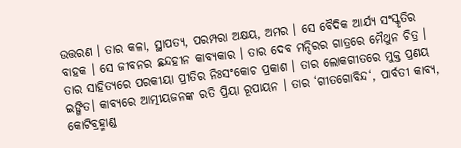ଉତ୍ତରଣ । ତାର କଳା, ସ୍ଥାପତ୍ୟ, ପରମ୍ପରା ଅକ୍ଷୟ, ଅମର । ସେ ବୈଦିକ ଆର୍ଯ୍ୟ ସଂସ୍କୃତିର ବାହକ । ସେ ଜୀବନର ଛନ୍ଦହୀନ କାବ୍ୟକାର । ତାର ଦେବ ମନ୍ଦିରର ଗାତ୍ରରେ ମୈଥୁନ ଚିତ୍ର । ତାର ସାହିତ୍ୟରେ ପରକୀୟା ପ୍ରୀତିର ନିଃସଂକୋଚ ପ୍ରକାଶ । ତାର ଲୋକଗୀତରେ ମୁକ୍ତ ପ୍ରଣୟ ଇଙ୍ଗିତ। କାବ୍ୟରେ ଆତ୍ମୀୟଜନଙ୍କ ରତି ପ୍ରିୟା ରୂପାୟନ । ତାର ‘ଗୀତଗୋବିନ୍ଦ‘, ପାର୍ବତୀ କାବ୍ୟ, କୋଟିବ୍ରହ୍ମାଣ୍ଡ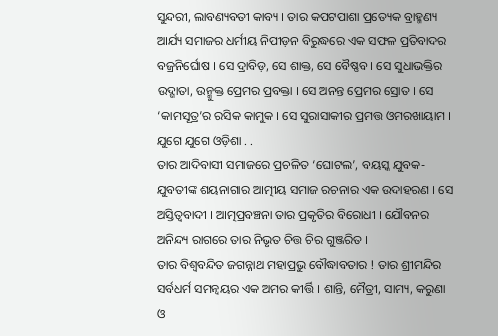ସୁନ୍ଦରୀ, ଲାବଣ୍ୟବତୀ କାବ୍ୟ । ତାର କପଟପାଶା ପ୍ରତ୍ୟେକ ବ୍ରାହ୍ମଣ୍ୟ ଆର୍ଯ୍ୟ ସମାଜର ଧର୍ମୀୟ ନିପୀଡ଼ନ ବିରୁଦ୍ଧରେ ଏକ ସଫଳ ପ୍ରତିବାଦର ବଜ୍ରନିର୍ଘୋଷ । ସେ ଦ୍ରାବିଡ଼, ସେ ଶାକ୍ତ, ସେ ବୈଷ୍ଣବ । ସେ ସୁଧାଭକ୍ତିର ଉଦ୍ଗାତା, ଉନ୍ମୁକ୍ତ ପ୍ରେମର ପ୍ରବକ୍ତା । ସେ ଅନନ୍ତ ପ୍ରେମର ସ୍ରୋତ । ସେ ‘କାମସୂତ୍ର’ର ରସିକ କାମୁକ । ସେ ସୁରାସାକୀର ପ୍ରମତ୍ତ ଓମରଖାୟାମ ।
ଯୁଗେ ଯୁଗେ ଓଡ଼ିଶା . .
ତାର ଆଦିବାସୀ ସମାଜରେ ପ୍ରଚଳିତ ‘ଘୋଟଲ’, ବୟସ୍କ ଯୁବକ-ଯୁବତୀଙ୍କ ଶୟନାଗାର ଆତ୍ମୀୟ ସମାଜ ରଚନାର ଏକ ଉଦାହରଣ । ସେ ଅସ୍ତିତ୍ଵବାଦୀ । ଆତ୍ମପ୍ରବଞ୍ଚନା ତାର ପ୍ରକୃତିର ବିରୋଧୀ । ଯୌବନର ଅନିନ୍ଦ୍ୟ ରାଗରେ ତାର ନିଭୃତ ଚିତ୍ତ ଚିର ଗୁଞ୍ଜରିତ ।
ତାର ବିଶ୍ଵବନ୍ଦିତ ଜଗନ୍ନାଥ ମହାପ୍ରଭୁ ବୌଦ୍ଧାବତାର ! ତାର ଶ୍ରୀମନ୍ଦିର ସର୍ବଧର୍ମ ସମନ୍ଵୟର ଏକ ଅମର କୀର୍ତ୍ତି । ଶାନ୍ତି, ମୈତ୍ରୀ, ସାମ୍ୟ, କରୁଣା ଓ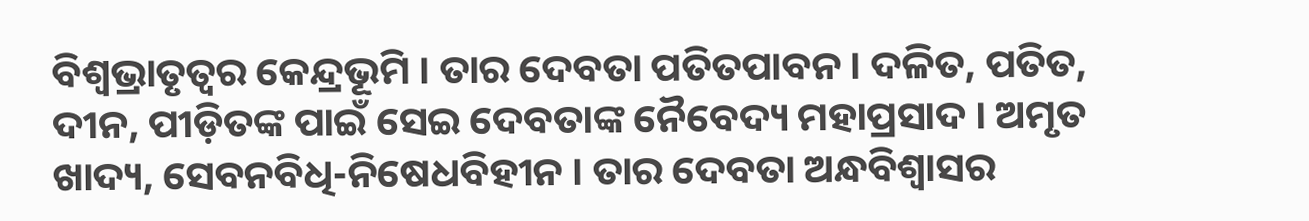ବିଶ୍ଵଭ୍ରାତୃତ୍ଵର କେନ୍ଦ୍ରଭୂମି । ତାର ଦେବତା ପତିତପାବନ । ଦଳିତ, ପତିତ, ଦୀନ, ପୀଡ଼ିତଙ୍କ ପାଇଁ ସେଇ ଦେବତାଙ୍କ ନୈବେଦ୍ୟ ମହାପ୍ରସାଦ । ଅମୃତ ଖାଦ୍ୟ, ସେବନବିଧି-ନିଷେଧବିହୀନ । ତାର ଦେବତା ଅନ୍ଧବିଶ୍ୱାସର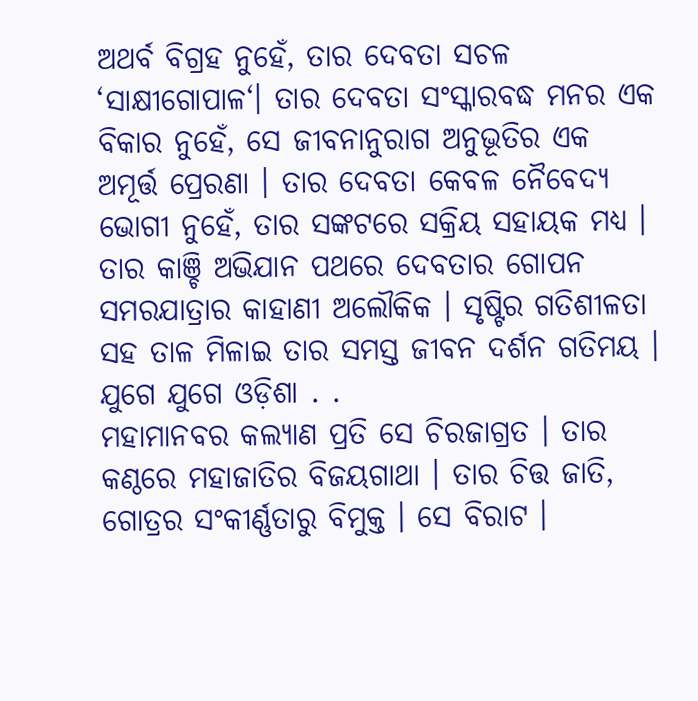ଅଥର୍ବ ବିଗ୍ରହ ନୁହେଁ, ତାର ଦେବତା ସଚଳ ‘ସାକ୍ଷୀଗୋପାଳ‘। ତାର ଦେବତା ସଂସ୍କାରବଦ୍ଧ ମନର ଏକ ବିକାର ନୁହେଁ, ସେ ଜୀବନାନୁରାଗ ଅନୁଭୂତିର ଏକ ଅମୂର୍ତ୍ତ ପ୍ରେରଣା । ତାର ଦେବତା କେବଳ ନୈବେଦ୍ୟ ଭୋଗୀ ନୁହେଁ, ତାର ସଙ୍କଟରେ ସକ୍ରିୟ ସହାୟକ ମଧ୍ୟ । ତାର କାଞ୍ଚି ଅଭିଯାନ ପଥରେ ଦେବତାର ଗୋପନ ସମରଯାତ୍ରାର କାହାଣୀ ଅଲୌକିକ । ସୃଷ୍ଟିର ଗତିଶୀଳତା ସହ ତାଳ ମିଳାଇ ତାର ସମସ୍ତ ଜୀବନ ଦର୍ଶନ ଗତିମୟ ।
ଯୁଗେ ଯୁଗେ ଓଡ଼ିଶା . .
ମହାମାନବର କଲ୍ୟାଣ ପ୍ରତି ସେ ଚିରଜାଗ୍ରତ । ତାର କଣ୍ଠରେ ମହାଜାତିର ବିଜୟଗାଥା । ତାର ଚିତ୍ତ ଜାତି, ଗୋତ୍ରର ସଂକୀର୍ଣ୍ଣତାରୁ ବିମୁକ୍ତ । ସେ ବିରାଟ ।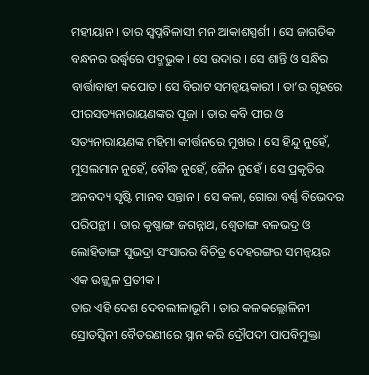ମହୀୟାନ । ତାର ସ୍ଵପ୍ନବିଳାସୀ ମନ ଆକାଶସ୍ପର୍ଶୀ । ସେ ଜାଗତିକ ବନ୍ଧନର ଉର୍ଦ୍ଧ୍ବରେ ପଦ୍ମଭୁକ । ସେ ଉଦାର । ସେ ଶାନ୍ତି ଓ ସନ୍ଧିର ବାର୍ତ୍ତାବାହୀ କପୋତ। ସେ ବିରାଟ ସମନ୍ଵୟକାରୀ । ତା’ର ଗୃହରେ ପୀରସତ୍ୟନାରାୟଣଙ୍କର ପୂଜା । ତାର କବି ପୀର ଓ ସତ୍ୟନାରାୟଣଙ୍କ ମହିମା କୀର୍ତ୍ତନରେ ମୁଖର । ସେ ହିନ୍ଦୁ ନୁହେଁ, ମୁସଲମାନ ନୁହେଁ, ବୌଦ୍ଧ ନୁହେଁ, ଜୈନ ନୁହେଁ । ସେ ପ୍ରକୃତିର ଅନବଦ୍ୟ ସୃଷ୍ଟି ମାନବ ସନ୍ତାନ । ସେ କଳା, ଗୋରା ବର୍ଣ୍ଣ ବିଭେଦର ପରିପନ୍ଥୀ । ତାର କୃଷ୍ଣାଙ୍ଗ ଜଗନ୍ନାଥ, ଶ୍ୱେତାଙ୍ଗ ବଳଭଦ୍ର ଓ ଲୋହିତାଙ୍ଗ ସୁଭଦ୍ରା ସଂସାରର ବିଚିତ୍ର ଦେହରଙ୍ଗର ସମନ୍ୱୟର ଏକ ଉଜ୍ଜ୍ୱଳ ପ୍ରତୀକ ।
ତାର ଏହି ଦେଶ ଦେବଲୀଳାଭୂମି । ତାର କଳକଲ୍ଲୋଳିନୀ ସ୍ରୋତସ୍ଵିନୀ ବୈତରଣୀରେ ସ୍ନାନ କରି ଦ୍ରୌପଦୀ ପାପବିମୁକ୍ତା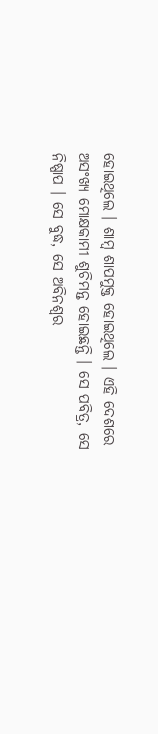ହୋଇଥିଲେ । ଶାମ୍ବ ଶାପମୁକ୍ତ ହୋଇଥିଲେ । ଏହି ଦେଶରେ ଅସଂଖ୍ୟ ମୋକ୍ଷକାମୀ ଶୁଚିମନ୍ତ ହୋଇଛନ୍ତି । ସେ ପବିତ୍ର, ସେ ନିଷ୍ପାପ । ସେ ବୁଦ୍ଧ, ସେ ଅବିନଶ୍ଵର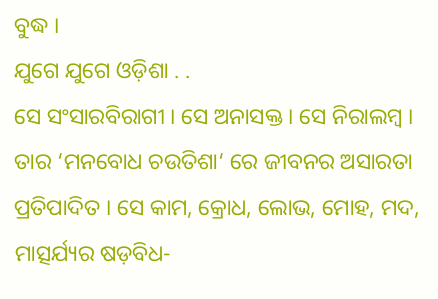ବୁଦ୍ଧ ।
ଯୁଗେ ଯୁଗେ ଓଡ଼ିଶା . .
ସେ ସଂସାରବିରାଗୀ । ସେ ଅନାସକ୍ତ । ସେ ନିରାଲମ୍ବ । ତାର ‘ମନବୋଧ ଚଉତିଶା‘ ରେ ଜୀବନର ଅସାରତା ପ୍ରତିପାଦିତ । ସେ କାମ, କ୍ରୋଧ, ଲୋଭ, ମୋହ, ମଦ, ମାତ୍ସର୍ଯ୍ୟର ଷଡ଼ବିଧ-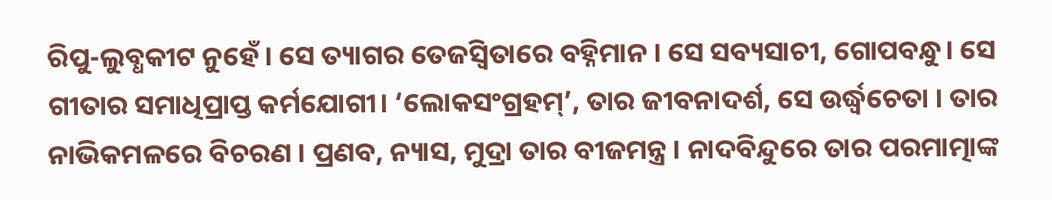ରିପୁ-ଲୁବ୍ଧକୀଟ ନୁହେଁ । ସେ ତ୍ୟାଗର ତେଜସ୍ଵିତାରେ ବହ୍ନିମାନ । ସେ ସବ୍ୟସାଚୀ, ଗୋପବନ୍ଧୁ। ସେ ଗୀତାର ସମାଧିପ୍ରାପ୍ତ କର୍ମଯୋଗୀ। ‘ଲୋକସଂଗ୍ରହମ୍’, ତାର ଜୀବନାଦର୍ଶ, ସେ ଉର୍ଦ୍ଧ୍ବଚେତା । ତାର ନାଭିକମଳରେ ବିଚରଣ । ପ୍ରଣବ, ନ୍ୟାସ, ମୁଦ୍ରା ତାର ବୀଜମନ୍ତ୍ର । ନାଦବିନ୍ଦୁରେ ତାର ପରମାତ୍ମାଙ୍କ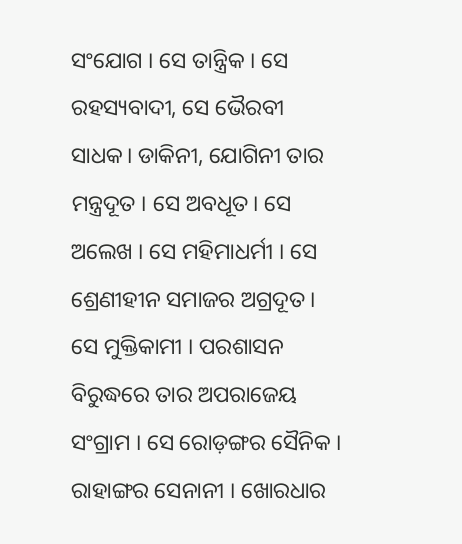ସଂଯୋଗ । ସେ ତାନ୍ତ୍ରିକ । ସେ ରହସ୍ୟବାଦୀ, ସେ ଭୈରବୀ ସାଧକ। ଡାକିନୀ, ଯୋଗିନୀ ତାର ମନ୍ତ୍ରଦୂତ ‌। ସେ ଅବଧୂତ। ସେ ଅଲେଖ । ସେ ମହିମାଧର୍ମୀ । ସେ ଶ୍ରେଣୀହୀନ ସମାଜର ଅଗ୍ରଦୂତ ।
ସେ ମୁକ୍ତିକାମୀ । ପରଶାସନ ବିରୁଦ୍ଧରେ ତାର ଅପରାଜେୟ ସଂଗ୍ରାମ । ସେ ରୋଡ଼ଙ୍ଗର ସୈନିକ । ରାହାଙ୍ଗର ସେନାନୀ । ଖୋରଧାର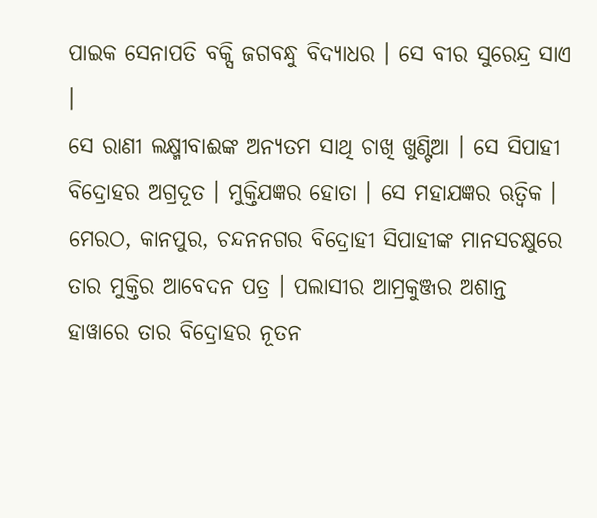ପାଇକ ସେନାପତି ବକ୍ସି ଜଗବନ୍ଧୁ ବିଦ୍ୟାଧର । ସେ ବୀର ସୁରେନ୍ଦ୍ର ସାଏ ।
ସେ ରାଣୀ ଲକ୍ଷ୍ମୀବାଈଙ୍କ ଅନ୍ୟତମ ସାଥି ଚାଖି ଖୁଣ୍ଟିଆ । ସେ ସିପାହୀ ବିଦ୍ରୋହର ଅଗ୍ରଦୂତ । ମୁକ୍ତିଯଜ୍ଞର ହୋତା । ସେ ମହାଯଜ୍ଞର ଋତ୍ଵିକ । ମେରଠ, କାନପୁର, ଚନ୍ଦନନଗର ବିଦ୍ରୋହୀ ସିପାହୀଙ୍କ ମାନସଚକ୍ଷୁରେ ତାର ମୁକ୍ତିର ଆବେଦନ ପତ୍ର । ପଲାସୀର ଆମ୍ରକୁଞ୍ଜର ଅଶାନ୍ତ ହାୱାରେ ତାର ବିଦ୍ରୋହର ନୂତନ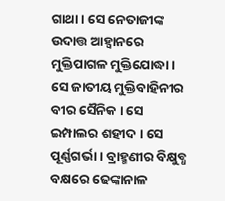ଗାଥା । ସେ ନେତାଜୀଙ୍କ ଉଦାତ୍ତ ଆହ୍ଵାନରେ ମୁକ୍ତିପାଗଳ ମୁକ୍ତିଯୋଦ୍ଧା । ସେ ଜାତୀୟ ମୁକ୍ତିବାହିନୀର ବୀର ସୈନିକ । ସେ ଇମ୍ପାଲର ଶହୀଦ । ସେ ପୂର୍ଣ୍ଣଗର୍ଭା । ବ୍ରାହ୍ମଣୀର ବିକ୍ଷୁବ୍ଧ ବକ୍ଷରେ ଢେଙ୍କାନାଳ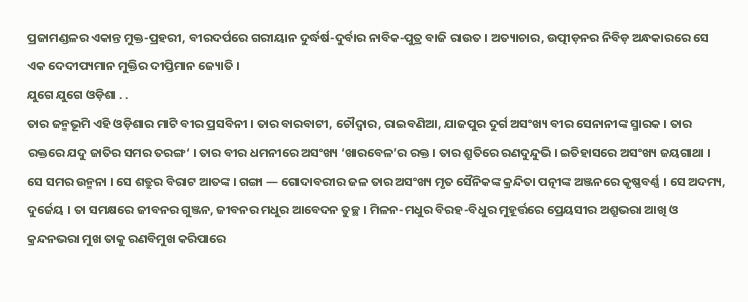ପ୍ରଜାମଣ୍ଡଳର ଏକାନ୍ତ ମୁକ୍ତ-ପ୍ରହରୀ, ବୀରଦର୍ପରେ ଗରୀୟାନ ଦୁର୍ଦ୍ଧର୍ଷ-ଦୁର୍ବାର ନାବିକ-ପୁତ୍ର ବାଜି ରାଉତ । ଅତ୍ୟାଚାର, ଉତ୍ପୀଡ଼ନର ନିବିଡ଼ ଅନ୍ଧକାରରେ ସେ ଏକ ଦେଦୀପ୍ୟମାନ ମୁକ୍ତିର ଦୀପ୍ତିମାନ ଜ୍ୟୋତି ।
ଯୁଗେ ଯୁଗେ ଓଡ଼ିଶା . .
ତାର ଜନ୍ମଭୂମି ଏହି ଓଡ଼ିଶାର ମାଟି ବୀର ପ୍ରସବିନୀ । ତାର ବାରବାଟୀ, ଚୌଦ୍ଵାର, ରାଇବଣିଆ, ଯାଜପୁର ଦୁର୍ଗ ଅସଂଖ୍ୟ ବୀର ସେନାନୀଙ୍କ ସ୍ମାରକ । ତାର ରକ୍ତରେ ଯଦୁ ଜାତିର ସମର ତରଙ୍ଗ‘ । ତାର ବୀର ଧମନୀରେ ଅସଂଖ୍ୟ ‘ଖାରବେଳ’ର ରକ୍ତ । ତାର ଶ୍ରୁତିରେ ରଣଦୁନ୍ଦୁଭି । ଇତିହାସରେ ଅସଂଖ୍ୟ ଜୟଗାଥା । ସେ ସମର ଉନ୍ମନା । ସେ ଶତ୍ରୁର ବିରାଟ ଆତଙ୍କ । ଗଙ୍ଗା — ଗୋଦାବରୀର ଜଳ ତାର ଅସଂଖ୍ୟ ମୃତ ସୈନିକଙ୍କ କ୍ରନ୍ଦିତା ପତ୍ନୀଙ୍କ ଅଞ୍ଜନରେ କୃଷ୍ଣବର୍ଣ୍ଣ । ସେ ଅଦମ୍ୟ, ଦୁର୍ଜେୟ । ତା ସମକ୍ଷରେ ଜୀବନର ଗୁଞ୍ଜନ, ଜୀବନର ମଧୁର ଆବେଦନ ତୁଚ୍ଛ । ମିଳନ-ମଧୁର ବିରହ-ବିଧୁର ମୁହୂର୍ତ୍ତରେ ପ୍ରେୟସୀର ଅଶ୍ରୁଭରା ଆଖି ଓ କ୍ରନ୍ଦନଭରା ମୁଖ ତାକୁ ରଣବିମୁଖ କରିପାରେ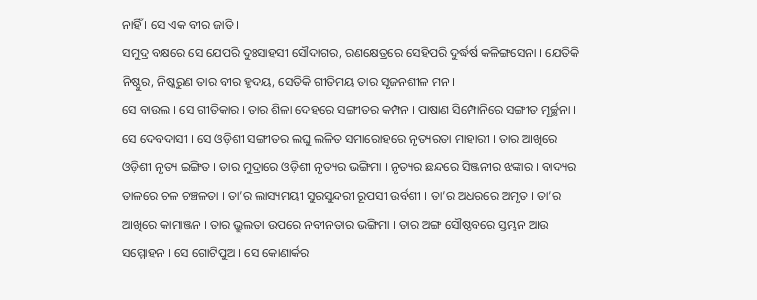ନାହିଁ । ସେ ଏକ ବୀର ଜାତି ।
ସମୁଦ୍ର ବକ୍ଷରେ ସେ ଯେପରି ଦୁଃସାହସୀ ସୌଦାଗର, ରଣକ୍ଷେତ୍ରରେ ସେହିପରି ଦୁର୍ଦ୍ଧର୍ଷ କଳିଙ୍ଗସେନା । ଯେତିକି ନିଷ୍ଠୁର, ନିଷ୍କରୁଣ ତାର ବୀର ହୃଦୟ, ସେତିକି ଗୀତିମୟ ତାର ସୃଜନଶୀଳ ମନ ।
ସେ ବାଉଲ । ସେ ଗୀତିକାର । ତାର ଶିଳା ଦେହରେ ସଙ୍ଗୀତର କମ୍ପନ । ପାଷାଣ ସିମ୍ପୋନିରେ ସଙ୍ଗୀତ ମୂର୍ଚ୍ଛନା । ସେ ଦେବଦାସୀ । ସେ ଓଡ଼ିଶୀ ସଙ୍ଗୀତର ଲଘୁ ଲଳିତ ସମାରୋହରେ ନୃତ୍ୟରତା ମାହାରୀ । ତାର ଆଖିରେ ଓଡ଼ିଶୀ ନୃତ୍ୟ ଇଙ୍ଗିତ । ତାର ମୁଦ୍ରାରେ ଓଡ଼ିଶୀ ନୃତ୍ୟର ଭଙ୍ଗିମା । ନୃତ୍ୟର ଛନ୍ଦରେ ସିଞ୍ଜନୀର ଝଙ୍କାର । ବାଦ୍ୟର ତାଳରେ ଚଳ ଚଞ୍ଚଳତା । ତା’ର ଲାସ୍ୟମୟୀ ସୁରସୁନ୍ଦରୀ ରୂପସୀ ଉର୍ବଶୀ । ତା’ର ଅଧରରେ ଅମୃତ । ତା’ର ଆଖିରେ କାମାଞ୍ଜନ । ତାର ଭ୍ରୁଲତା ଉପରେ ନବୀନତାର ଭଙ୍ଗିମା । ତାର ଅଙ୍ଗ ସୌଷ୍ଠବରେ ସ୍ତମ୍ଭନ ଆଉ ସମ୍ମୋହନ । ସେ ଗୋଟିପୁଅ । ସେ କୋଣାର୍କର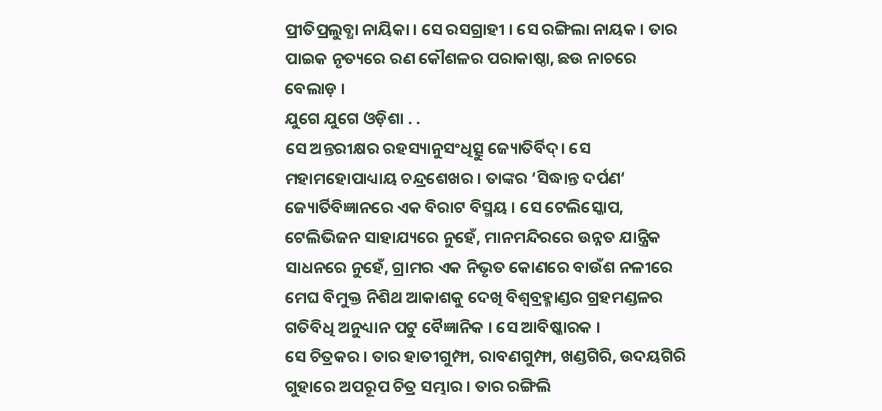ପ୍ରୀତିପ୍ରଲୁବ୍ଧା ନାୟିକା । ସେ ରସଗ୍ରାହୀ । ସେ ରଙ୍ଗିଲା ନାୟକ । ତାର ପାଇକ ନୃତ୍ୟରେ ରଣ କୌଶଳର ପରାକାଷ୍ଠା, ଛଉ ନାଚରେ ବେଲାଡ଼ ।
ଯୁଗେ ଯୁଗେ ଓଡ଼ିଶା . .
ସେ ଅନ୍ତରୀକ୍ଷର ରହସ୍ୟାନୁସଂଧିତ୍ସୁ ଜ୍ୟୋତିର୍ବିଦ୍। ସେ ମହାମହୋପାଧ୍ୟାୟ ଚନ୍ଦ୍ରଶେଖର । ତାଙ୍କର ‘ସିଦ୍ଧାନ୍ତ ଦର୍ପଣ‘ ଜ୍ୟୋର୍ତିବିଜ୍ଞାନରେ ଏକ ବିରାଟ ବିସ୍ମୟ । ସେ ଟେଲିସ୍କୋପ, ଟେଲିଭିଜନ ସାହାଯ୍ୟରେ ନୁହେଁ, ମାନମନ୍ଦିରରେ ଉନ୍ନତ ଯାନ୍ତ୍ରିକ ସାଧନରେ ନୁହେଁ, ଗ୍ରାମର ଏକ ନିଭୃତ କୋଣରେ ବାଉଁଶ ନଳୀରେ ମେଘ ବିମୁକ୍ତ ନିଶିଥ ଆକାଶକୁ ଦେଖି ବିଶ୍ଵବ୍ରହ୍ମାଣ୍ଡର ଗ୍ରହମଣ୍ଡଳର ଗତିବିଧି ଅନୁଧ୍ୟାନ ପଟୁ ବୈଜ୍ଞାନିକ । ସେ ଆବିଷ୍କାରକ ।
ସେ ଚିତ୍ରକର । ତାର ହାତୀଗୁମ୍ଫା, ରାବଣଗୁମ୍ଫା, ଖଣ୍ଡଗିରି, ଉଦୟଗିରି ଗୁହାରେ ଅପରୂପ ଚିତ୍ର ସମ୍ଭାର । ତାର ରଙ୍ଗିଲି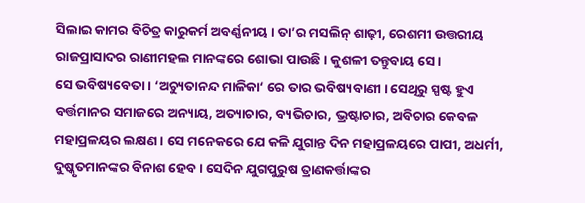ସିଲାଇ କାମର ବିଚିତ୍ର କାରୁକର୍ମ ଅବର୍ଣ୍ଣନୀୟ । ତା’ର ମସଲିନ୍ ଶାଢ଼ୀ, ରେଶମୀ ଉତ୍ତରୀୟ ରାଜପ୍ରାସାଦର ରାଣୀମହଲ ମାନଙ୍କରେ ଶୋଭା ପାଉଛି । କୁଶଳୀ ତନ୍ତୁବାୟ ସେ।
ସେ ଭବିଷ୍ୟବେତା । ‘ଅଚ୍ୟୁତାନନ୍ଦ ମାଳିକା‘ ରେ ତାର ଭବିଷ୍ୟବାଣୀ । ସେଥିରୁ ସ୍ପଷ୍ଟ ହୁଏ ବର୍ତ୍ତମାନର ସମାଜରେ ଅନ୍ୟାୟ, ଅତ୍ୟାଚାର, ବ୍ୟଭିଚାର, ଭ୍ରଷ୍ଟାଚାର, ଅବିଚାର କେବଳ ମହାପ୍ରଳୟର ଲକ୍ଷଣ । ସେ ମନେକରେ ଯେ କଳି ଯୁଗାନ୍ତ ଦିନ ମହାପ୍ରଳୟରେ ପାପୀ, ଅଧର୍ମୀ, ଦୁଷ୍କୃତମାନଙ୍କର ବିନାଶ ହେବ । ସେଦିନ ଯୁଗପୁରୁଷ ତ୍ରାଣକର୍ତ୍ତାଙ୍କର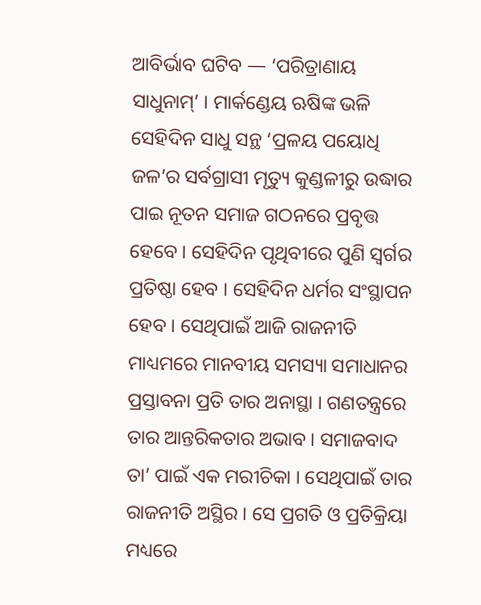ଆବିର୍ଭାବ ଘଟିବ — ‘ପରିତ୍ରାଣାୟ ସାଧୁନାମ୍’ । ମାର୍କଣ୍ଡେୟ ଋଷିଙ୍କ ଭଳି ସେହିଦିନ ସାଧୁ ସନ୍ଥ ‘ପ୍ରଳୟ ପୟୋଧି ଜଳ’ର ସର୍ବଗ୍ରାସୀ ମୃତ୍ୟୁ କୁଣ୍ଡଳୀରୁ ଉଦ୍ଧାର ପାଇ ନୂତନ ସମାଜ ଗଠନରେ ପ୍ରବୃତ୍ତ ହେବେ । ସେହିଦିନ ପୃଥିବୀରେ ପୁଣି ସ୍ଵର୍ଗର ପ୍ରତିଷ୍ଠା ହେବ । ସେହିଦିନ ଧର୍ମର ସଂସ୍ଥାପନ ହେବ । ସେଥିପାଇଁ ଆଜି ରାଜନୀତି ମାଧ୍ୟମରେ ମାନବୀୟ ସମସ୍ୟା ସମାଧାନର ପ୍ରସ୍ତାବନା ପ୍ରତି ତାର ଅନାସ୍ଥା । ଗଣତନ୍ତ୍ରରେ ତାର ଆନ୍ତରିକତାର ଅଭାବ । ସମାଜବାଦ ତା’ ପାଇଁ ଏକ ମରୀଚିକା । ସେଥିପାଇଁ ତାର ରାଜନୀତି ଅସ୍ଥିର । ସେ ପ୍ରଗତି ଓ ପ୍ରତିକ୍ରିୟା ମଧ୍ୟରେ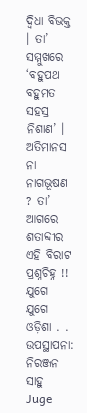ଦ୍ଵିଧା ବିଭକ୍ତ । ତା’ ସମ୍ମୁଖରେ ‘ବହୁପଥ ବହୁମତ ସହସ୍ର ନିଶାଣ’ । ଅତିମାନସ ନା ନାଗଭୂଷଣ ? ତା’ ଆଗରେ ଶତାବ୍ଦୀର ଏହି ବିରାଟ ପ୍ରଶ୍ନଚିହ୍ନ !!
ଯୁଗେ ଯୁଗେ ଓଡ଼ିଶା . .
ଉପସ୍ଥାପନା: ନିରଞ୍ଜନ ସାହୁ
Juge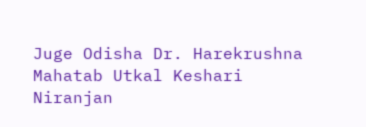Juge Odisha Dr. Harekrushna Mahatab Utkal Keshari
Niranjan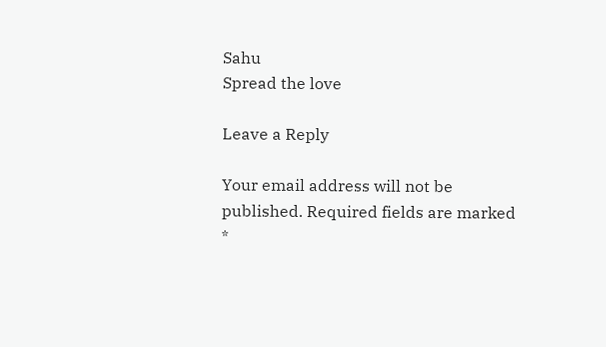Sahu
Spread the love

Leave a Reply

Your email address will not be published. Required fields are marked *